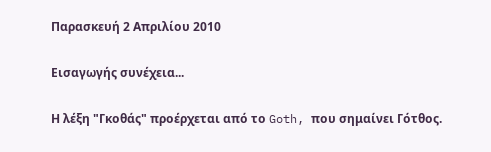Παρασκευή 2 Απριλίου 2010

Εισαγωγής συνέχεια...

Η λέξη "Γκοθάς" προέρχεται από το Goth, που σημαίνει Γότθος.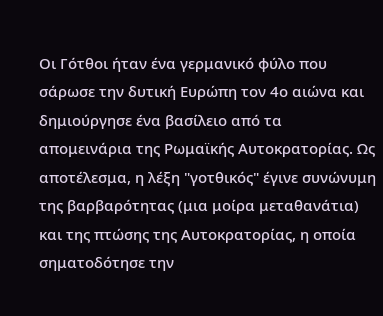Οι Γότθοι ήταν ένα γερμανικό φύλο που σάρωσε την δυτική Ευρώπη τον 4ο αιώνα και δημιούργησε ένα βασίλειο από τα απομεινάρια της Ρωμαϊκής Αυτοκρατορίας. Ως αποτέλεσμα, η λέξη "γοτθικός" έγινε συνώνυμη της βαρβαρότητας (μια μοίρα μεταθανάτια) και της πτώσης της Αυτοκρατορίας, η οποία σηματοδότησε την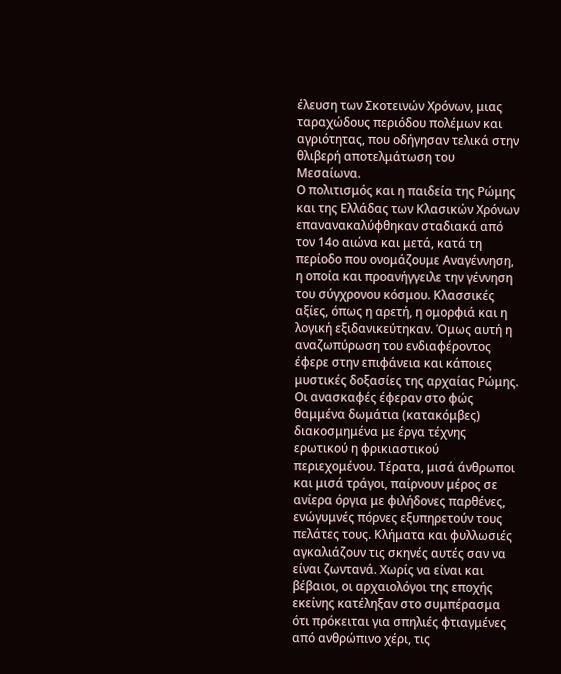έλευση των Σκοτεινών Χρόνων, μιας ταραχώδους περιόδου πολέμων και αγριότητας, που οδήγησαν τελικά στην θλιβερή αποτελμάτωση του Μεσαίωνα.
Ο πολιτισμός και η παιδεία της Ρώμης και της Ελλάδας των Κλασικών Χρόνων επανανακαλύφθηκαν σταδιακά από τον 14ο αιώνα και μετά, κατά τη περίοδο που ονομάζουμε Αναγέννηση, η οποία και προανήγγειλε την γέννηση του σύγχρονου κόσμου. Κλασσικές αξίες, όπως η αρετή, η ομορφιά και η λογική εξιδανικεύτηκαν. Όμως αυτή η αναζωπύρωση του ενδιαφέροντος έφερε στην επιφάνεια και κάποιες μυστικές δοξασίες της αρχαίας Ρώμης. Οι ανασκαφές έφεραν στο φώς θαμμένα δωμάτια (κατακόμβες) διακοσμημένα με έργα τέχνης ερωτικού η φρικιαστικού περιεχομένου. Τέρατα, μισά άνθρωποι και μισά τράγοι, παίρνουν μέρος σε ανίερα όργια με φιλήδονες παρθένες, ενώγυμνές πόρνες εξυπηρετούν τους πελάτες τους. Κλήματα και φυλλωσιές αγκαλιάζουν τις σκηνές αυτές σαν να είναι ζωντανά. Χωρίς να είναι και βέβαιοι, οι αρχαιολόγοι της εποχής εκείνης κατέληξαν στο συμπέρασμα ότι πρόκειται για σπηλιές φτιαγμένες από ανθρώπινο χέρι, τις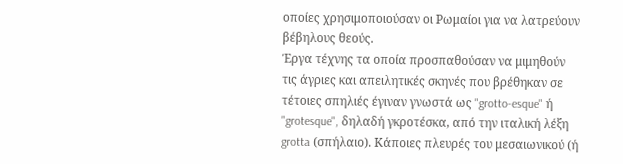οποίες χρησιμοποιούσαν οι Ρωμαίοι για να λατρεύουν βέβηλους θεούς.
Έργα τέχνης τα οποία προσπαθούσαν να μιμηθούν τις άγριες και απειλητικές σκηνές που βρέθηκαν σε τέτοιες σπηλιές έγιναν γνωστά ως "grotto-esque" ή "grotesque", δηλαδή γκροτέσκα, από την ιταλική λέξη grotta (σπήλαιο). Κάποιες πλευρές του μεσαιωνικού (ή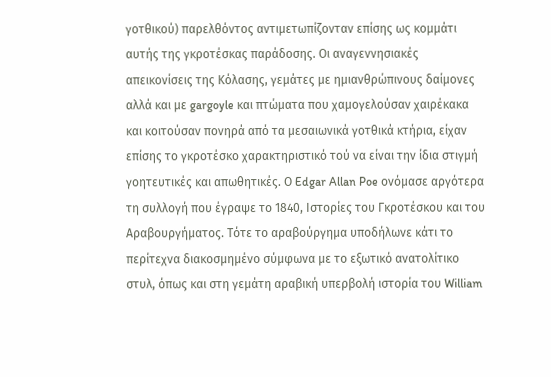γοτθικού) παρελθόντος αντιμετωπίζονταν επίσης ως κομμάτι αυτής της γκροτέσκας παράδοσης. Οι αναγεννησιακές απεικονίσεις της Κόλασης, γεμάτες με ημιανθρώπινους δαίμονες αλλά και με gargoyle και πτώματα που χαμογελούσαν χαιρέκακα και κοιτούσαν πονηρά από τα μεσαιωνικά γοτθικά κτήρια, είχαν επίσης το γκροτέσκο χαρακτηριστικό τού να είναι την ίδια στιγμή γοητευτικές και απωθητικές. Ο Edgar Allan Poe ονόμασε αργότερα τη συλλογή που έγραψε το 1840, Ιστορίες του Γκροτέσκου και του Αραβουργήματος. Τότε το αραβούργημα υποδήλωνε κάτι το περίτεχνα διακοσμημένο σύμφωνα με το εξωτικό ανατολίτικο στυλ, όπως και στη γεμάτη αραβική υπερβολή ιστορία του William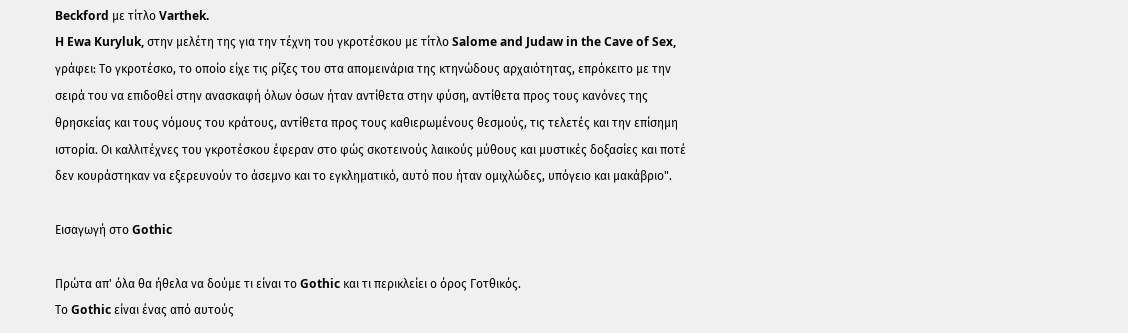Beckford με τίτλο Varthek.
H Ewa Kuryluk, στην μελέτη της για την τέχνη του γκροτέσκου με τίτλο Salome and Judaw in the Cave of Sex, γράφει: Το γκροτέσκο, το οποίο είχε τις ρίζες του στα απομεινάρια της κτηνώδους αρχαιότητας, επρόκειτο με την σειρά του να επιδοθεί στην ανασκαφή όλων όσων ήταν αντίθετα στην φύση, αντίθετα προς τους κανόνες της θρησκείας και τους νόμους του κράτους, αντίθετα προς τους καθιερωμένους θεσμούς, τις τελετές και την επίσημη ιστορία. Οι καλλιτέχνες του γκροτέσκου έφεραν στο φώς σκοτεινούς λαικούς μύθους και μυστικές δοξασίες και ποτέ δεν κουράστηκαν να εξερευνούν το άσεμνο και το εγκληματικό, αυτό που ήταν ομιχλώδες, υπόγειο και μακάβριο".

Εισαγωγή στο Gothic

Πρώτα απ' όλα θα ήθελα να δούμε τι είναι το Gothic και τι περικλείει ο όρος Γοτθικός.
Το Gothic είναι ένας από αυτούς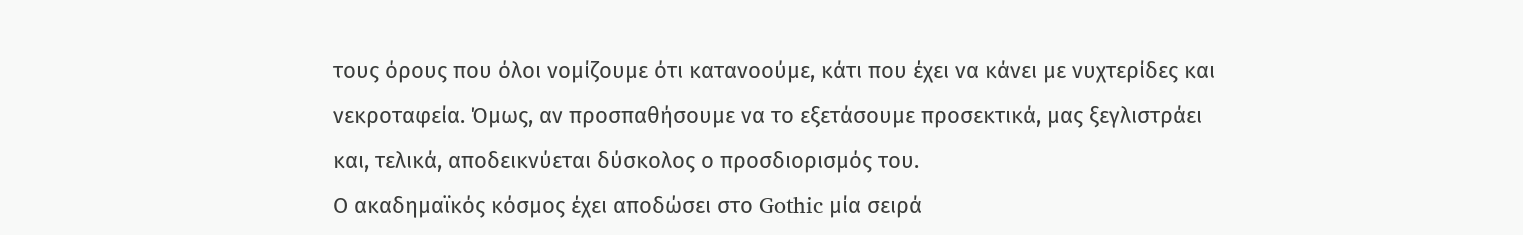τους όρους που όλοι νομίζουμε ότι κατανοούμε, κάτι που έχει να κάνει με νυχτερίδες και νεκροταφεία. Όμως, αν προσπαθήσουμε να το εξετάσουμε προσεκτικά, μας ξεγλιστράει και, τελικά, αποδεικνύεται δύσκολος ο προσδιορισμός του.
Ο ακαδημαϊκός κόσμος έχει αποδώσει στο Gothic μία σειρά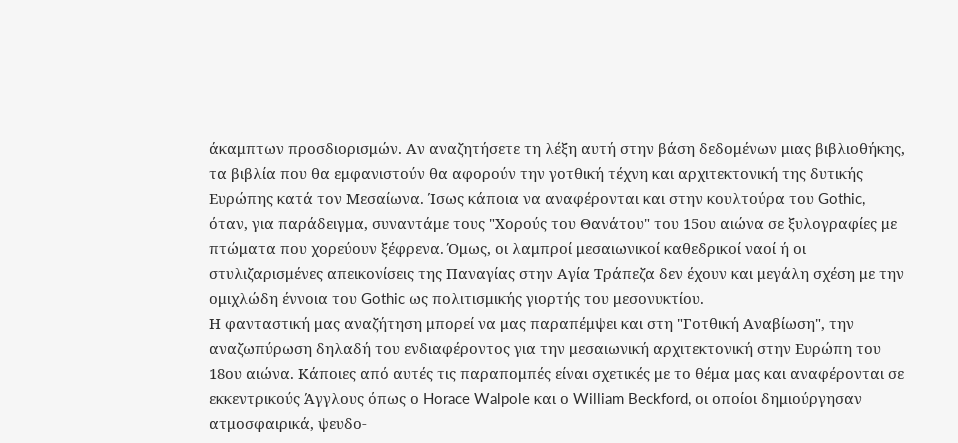άκαμπτων προσδιορισμών. Αν αναζητήσετε τη λέξη αυτή στην βάση δεδομένων μιας βιβλιοθήκης, τα βιβλία που θα εμφανιστούν θα αφορούν την γοτθική τέχνη και αρχιτεκτονική της δυτικής Ευρώπης κατά τον Μεσαίωνα. Ίσως κάποια να αναφέρονται και στην κουλτούρα του Gothic, όταν, για παράδειγμα, συναντάμε τους "Χορούς του Θανάτου" του 15ου αιώνα σε ξυλογραφίες με πτώματα που χορεύουν ξέφρενα. Όμως, οι λαμπροί μεσαιωνικοί καθεδρικοί ναοί ή οι στυλιζαρισμένες απεικονίσεις της Παναγίας στην Αγία Τράπεζα δεν έχουν και μεγάλη σχέση με την ομιχλώδη έννοια του Gothic ως πολιτισμικής γιορτής του μεσονυκτίου.
Η φανταστική μας αναζήτηση μπορεί να μας παραπέμψει και στη "Γοτθική Αναβίωση", την αναζωπύρωση δηλαδή του ενδιαφέροντος για την μεσαιωνική αρχιτεκτονική στην Ευρώπη του 18ου αιώνα. Κάποιες από αυτές τις παραπομπές είναι σχετικές με το θέμα μας και αναφέρονται σε εκκεντρικούς Άγγλους όπως ο Horace Walpole και ο William Beckford, οι οποίοι δημιούργησαν ατμοσφαιρικά, ψευδο-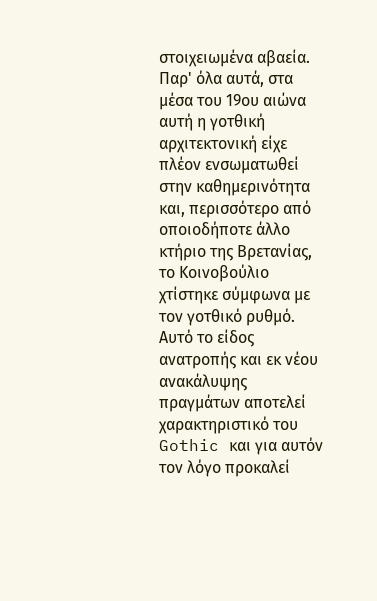στοιχειωμένα αβαεία. Παρ' όλα αυτά, στα μέσα του 19ου αιώνα αυτή η γοτθική αρχιτεκτονική είχε πλέον ενσωματωθεί στην καθημερινότητα και, περισσότερο από οποιοδήποτε άλλο κτήριο της Βρετανίας, το Κοινοβούλιο χτίστηκε σύμφωνα με τον γοτθικό ρυθμό.
Αυτό το είδος ανατροπής και εκ νέου ανακάλυψης πραγμάτων αποτελεί χαρακτηριστικό του Gothic και για αυτόν τον λόγο προκαλεί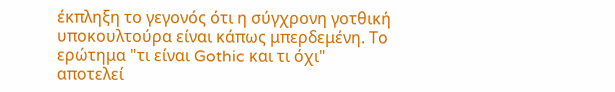έκπληξη το γεγονός ότι η σύγχρονη γοτθική υποκουλτούρα είναι κάπως μπερδεμένη. Το ερώτημα "τι είναι Gothic και τι όχι" αποτελεί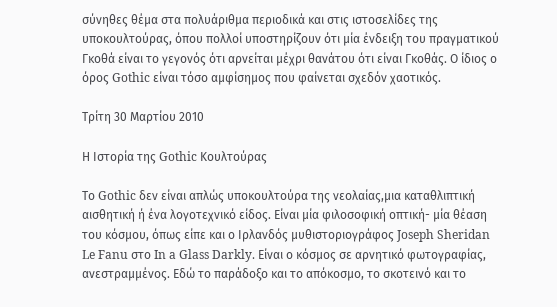σύνηθες θέμα στα πολυάριθμα περιοδικά και στις ιστοσελίδες της υποκουλτούρας, όπου πολλοί υποστηρίζουν ότι μία ένδειξη του πραγματικού Γκοθά είναι το γεγονός ότι αρνείται μέχρι θανάτου ότι είναι Γκοθάς. Ο ίδιος ο όρος Gothic είναι τόσο αμφίσημος που φαίνεται σχεδόν χαοτικός.

Τρίτη 30 Μαρτίου 2010

Η Ιστορία της Gothic Κουλτούρας

Το Gothic δεν είναι απλώς υποκουλτούρα της νεολαίας,μια καταθλιπτική αισθητική ή ένα λογοτεχνικό είδος. Είναι μία φιλοσοφική οπτική- μία θέαση του κόσμου, όπως είπε και ο Ιρλανδός μυθιστοριογράφος Joseph Sheridan Le Fanu στο In a Glass Darkly. Είναι ο κόσμος σε αρνητικό φωτογραφίας, ανεστραμμένος. Εδώ το παράδοξο και το απόκοσμο, το σκοτεινό και το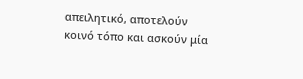απειλητικό, αποτελούν κοινό τόπο και ασκούν μία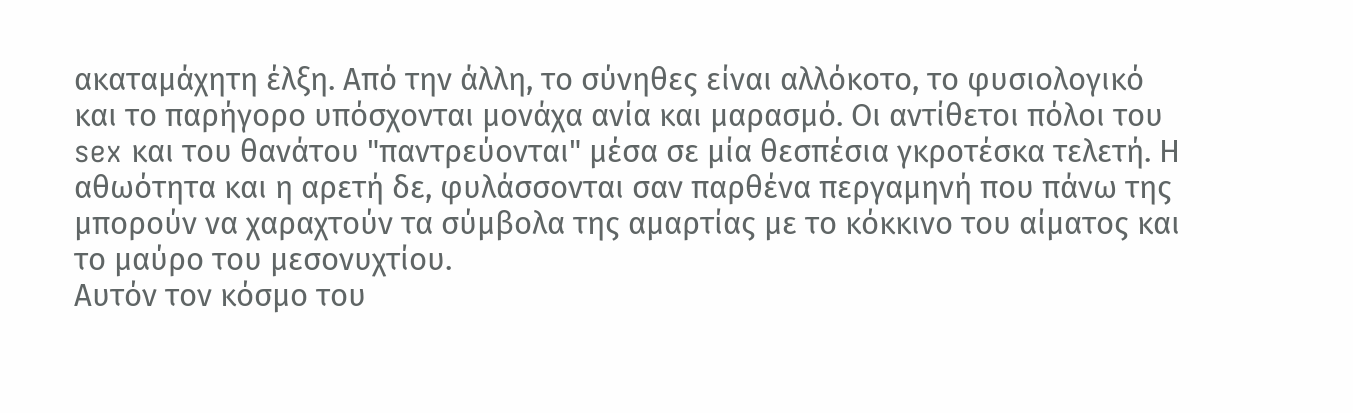ακαταμάχητη έλξη. Από την άλλη, το σύνηθες είναι αλλόκοτο, το φυσιολογικό και το παρήγορο υπόσχονται μονάχα ανία και μαρασμό. Οι αντίθετοι πόλοι του sex και του θανάτου "παντρεύονται" μέσα σε μία θεσπέσια γκροτέσκα τελετή. Η αθωότητα και η αρετή δε, φυλάσσονται σαν παρθένα περγαμηνή που πάνω της μπορούν να χαραχτούν τα σύμβολα της αμαρτίας με το κόκκινο του αίματος και το μαύρο του μεσονυχτίου.
Αυτόν τον κόσμο του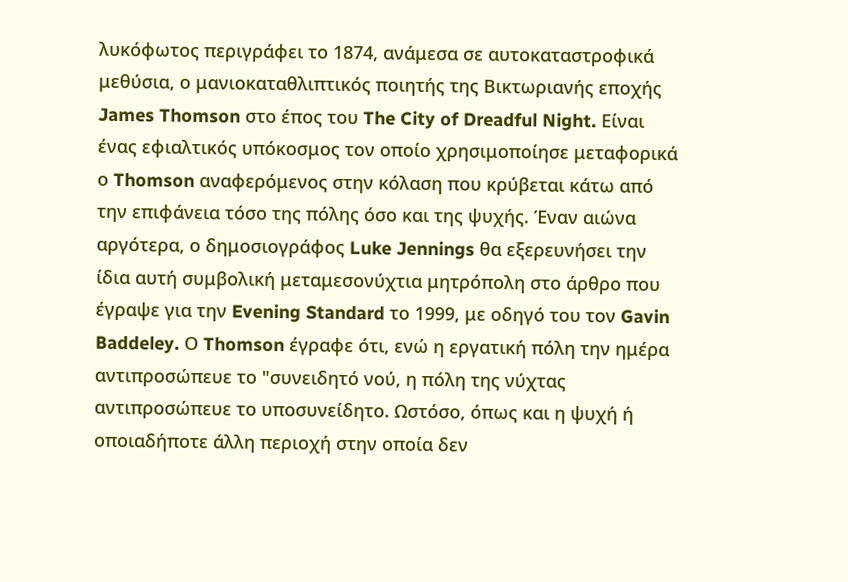λυκόφωτος περιγράφει το 1874, ανάμεσα σε αυτοκαταστροφικά μεθύσια, ο μανιοκαταθλιπτικός ποιητής της Βικτωριανής εποχής James Thomson στο έπος του The City of Dreadful Night. Είναι ένας εφιαλτικός υπόκοσμος τον οποίο χρησιμοποίησε μεταφορικά ο Thomson αναφερόμενος στην κόλαση που κρύβεται κάτω από την επιφάνεια τόσο της πόλης όσο και της ψυχής. Έναν αιώνα αργότερα, ο δημοσιογράφος Luke Jennings θα εξερευνήσει την ίδια αυτή συμβολική μεταμεσονύχτια μητρόπολη στο άρθρο που έγραψε για την Evening Standard το 1999, με οδηγό του τον Gavin Baddeley. Ο Thomson έγραφε ότι, ενώ η εργατική πόλη την ημέρα αντιπροσώπευε το "συνειδητό νού, η πόλη της νύχτας αντιπροσώπευε το υποσυνείδητο. Ωστόσο, όπως και η ψυχή ή οποιαδήποτε άλλη περιοχή στην οποία δεν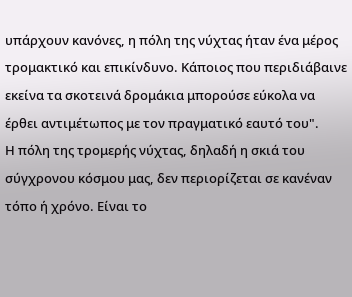υπάρχουν κανόνες, η πόλη της νύχτας ήταν ένα μέρος τρομακτικό και επικίνδυνο. Κάποιος που περιδιάβαινε εκείνα τα σκοτεινά δρομάκια μπορούσε εύκολα να έρθει αντιμέτωπος με τον πραγματικό εαυτό του".
Η πόλη της τρομερής νύχτας, δηλαδή η σκιά του σύγχρονου κόσμου μας, δεν περιορίζεται σε κανέναν τόπο ή χρόνο. Είναι το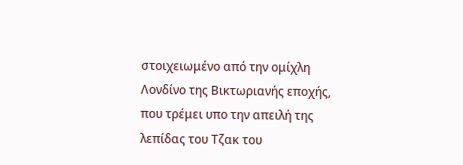στοιχειωμένο από την ομίχλη Λονδίνο της Βικτωριανής εποχής, που τρέμει υπο την απειλή της λεπίδας του Τζακ του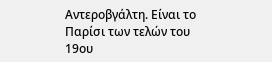Αντεροβγάλτη. Είναι το Παρίσι των τελών του 19ου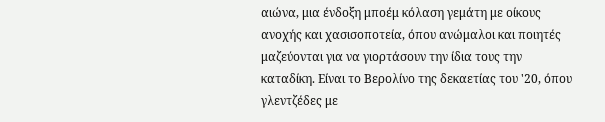αιώνα, μια ένδοξη μποέμ κόλαση γεμάτη με οίκους ανοχής και χασισοποτεία, όπου ανώμαλοι και ποιητές μαζεύονται για να γιορτάσουν την ίδια τους την καταδίκη. Είναι το Βερολίνο της δεκαετίας του '20, όπου γλεντζέδες με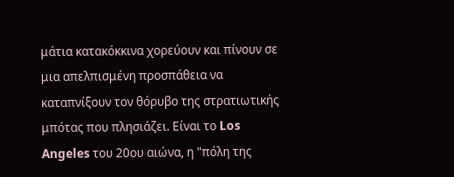μάτια κατακόκκινα χορεύουν και πίνουν σε μια απελπισμένη προσπάθεια να καταπνίξουν τον θόρυβο της στρατιωτικής μπότας που πλησιάζει. Είναι το Los Angeles του 20ου αιώνα, η "πόλη της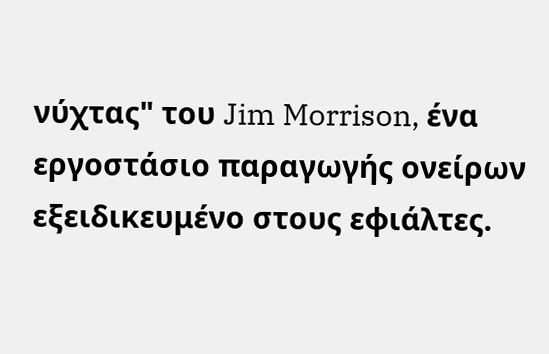νύχτας" του Jim Morrison, ένα εργοστάσιο παραγωγής ονείρων εξειδικευμένο στους εφιάλτες.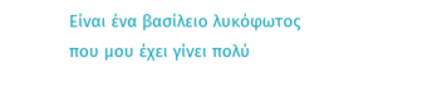Είναι ένα βασίλειο λυκόφωτος που μου έχει γίνει πολύ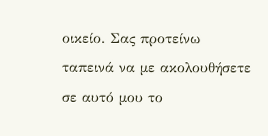οικείο. Σας προτείνω ταπεινά να με ακολουθήσετε σε αυτό μου το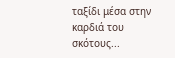ταξίδι μέσα στην καρδιά του σκότους...